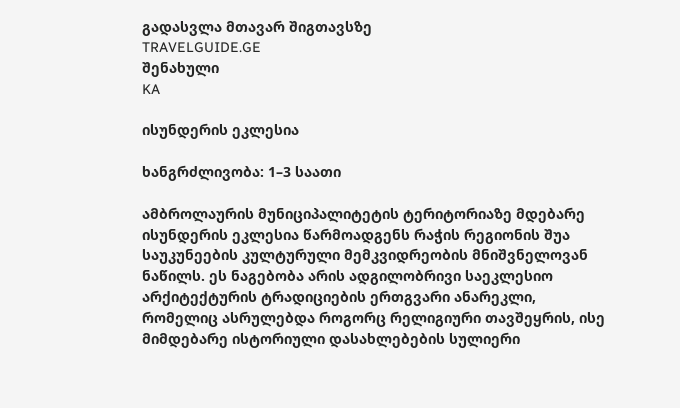გადასვლა მთავარ შიგთავსზე
TRAVELGUIDE.GE
შენახული
KA

ისუნდერის ეკლესია

ხანგრძლივობა: 1–3 საათი

ამბროლაურის მუნიციპალიტეტის ტერიტორიაზე მდებარე ისუნდერის ეკლესია წარმოადგენს რაჭის რეგიონის შუა საუკუნეების კულტურული მემკვიდრეობის მნიშვნელოვან ნაწილს. ეს ნაგებობა არის ადგილობრივი საეკლესიო არქიტექტურის ტრადიციების ერთგვარი ანარეკლი, რომელიც ასრულებდა როგორც რელიგიური თავშეყრის, ისე მიმდებარე ისტორიული დასახლებების სულიერი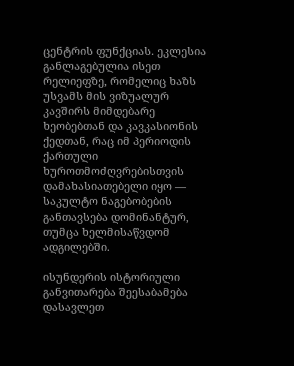ცენტრის ფუნქციას. ეკლესია განლაგებულია ისეთ რელიეფზე, რომელიც ხაზს უსვამს მის ვიზუალურ კავშირს მიმდებარე ხეობებთან და კავკასიონის ქედთან, რაც იმ პერიოდის ქართული ხუროთმოძღვრებისთვის დამახასიათებელი იყო — საკულტო ნაგებობების განთავსება დომინანტურ, თუმცა ხელმისაწვდომ ადგილებში.

ისუნდერის ისტორიული განვითარება შეესაბამება დასავლეთ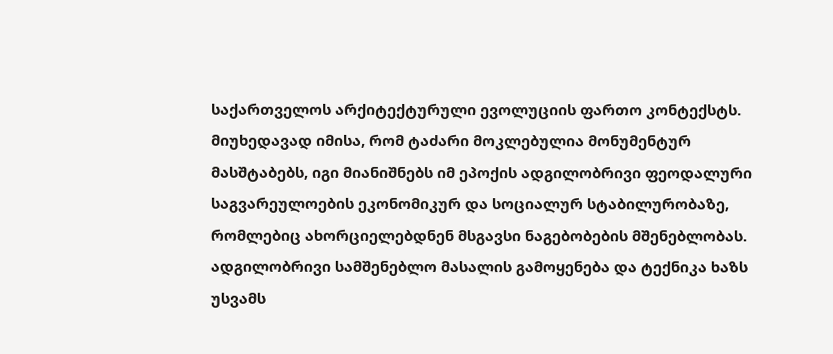საქართველოს არქიტექტურული ევოლუციის ფართო კონტექსტს. მიუხედავად იმისა, რომ ტაძარი მოკლებულია მონუმენტურ მასშტაბებს, იგი მიანიშნებს იმ ეპოქის ადგილობრივი ფეოდალური საგვარეულოების ეკონომიკურ და სოციალურ სტაბილურობაზე, რომლებიც ახორციელებდნენ მსგავსი ნაგებობების მშენებლობას. ადგილობრივი სამშენებლო მასალის გამოყენება და ტექნიკა ხაზს უსვამს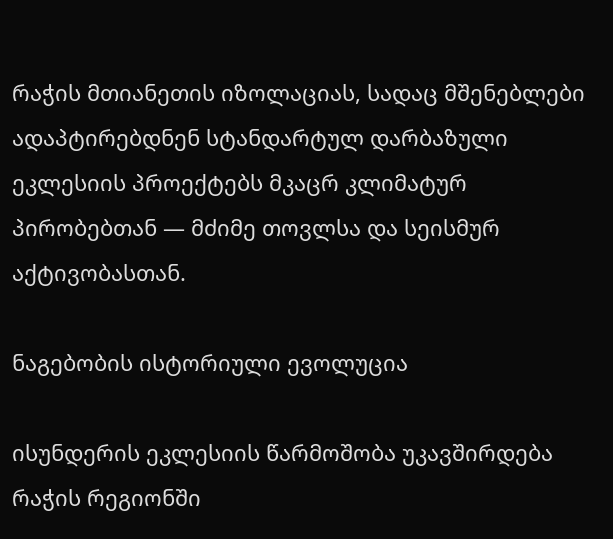რაჭის მთიანეთის იზოლაციას, სადაც მშენებლები ადაპტირებდნენ სტანდარტულ დარბაზული ეკლესიის პროექტებს მკაცრ კლიმატურ პირობებთან — მძიმე თოვლსა და სეისმურ აქტივობასთან.

ნაგებობის ისტორიული ევოლუცია

ისუნდერის ეკლესიის წარმოშობა უკავშირდება რაჭის რეგიონში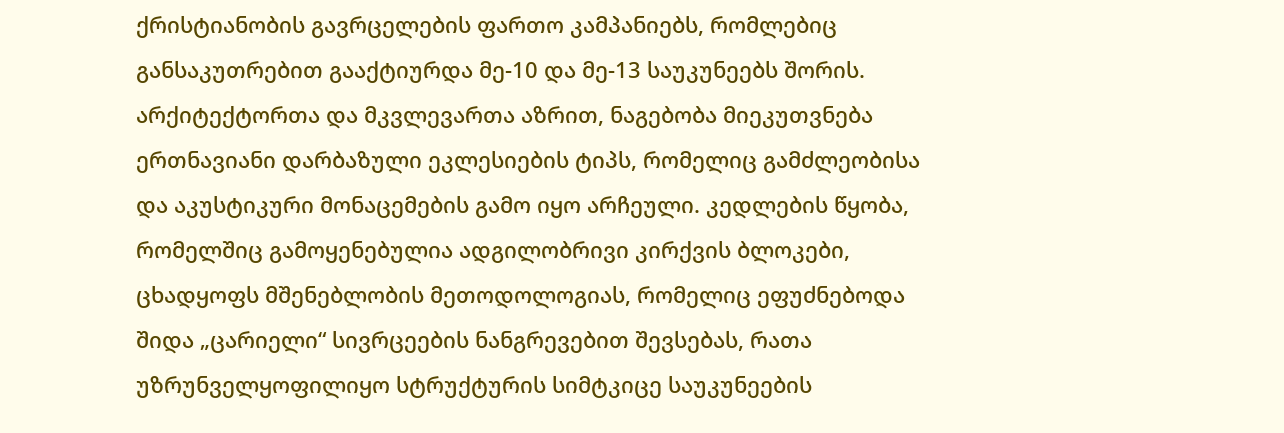ქრისტიანობის გავრცელების ფართო კამპანიებს, რომლებიც განსაკუთრებით გააქტიურდა მე-10 და მე-13 საუკუნეებს შორის. არქიტექტორთა და მკვლევართა აზრით, ნაგებობა მიეკუთვნება ერთნავიანი დარბაზული ეკლესიების ტიპს, რომელიც გამძლეობისა და აკუსტიკური მონაცემების გამო იყო არჩეული. კედლების წყობა, რომელშიც გამოყენებულია ადგილობრივი კირქვის ბლოკები, ცხადყოფს მშენებლობის მეთოდოლოგიას, რომელიც ეფუძნებოდა შიდა „ცარიელი“ სივრცეების ნანგრევებით შევსებას, რათა უზრუნველყოფილიყო სტრუქტურის სიმტკიცე საუკუნეების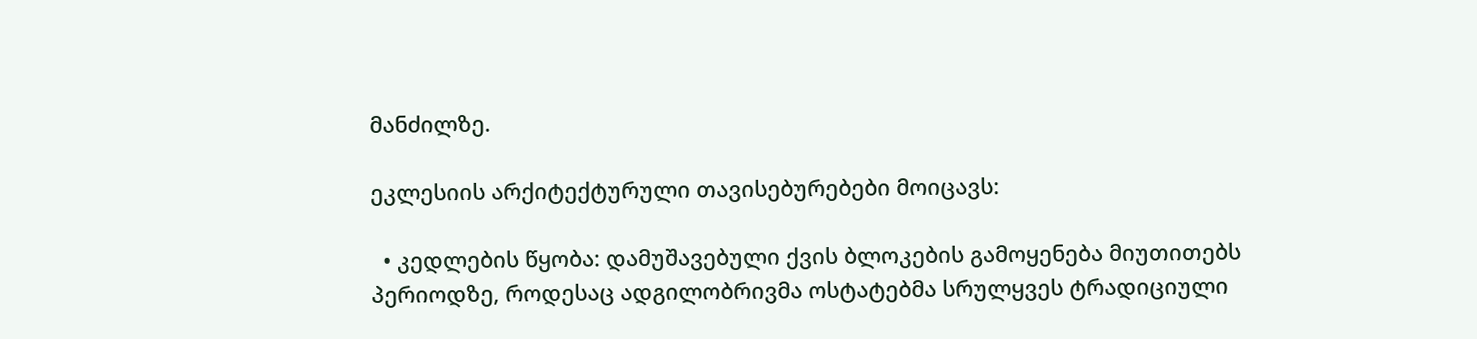მანძილზე.

ეკლესიის არქიტექტურული თავისებურებები მოიცავს:

  • კედლების წყობა: დამუშავებული ქვის ბლოკების გამოყენება მიუთითებს პერიოდზე, როდესაც ადგილობრივმა ოსტატებმა სრულყვეს ტრადიციული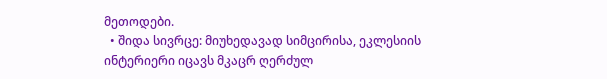მეთოდები.
  • შიდა სივრცე: მიუხედავად სიმცირისა, ეკლესიის ინტერიერი იცავს მკაცრ ღერძულ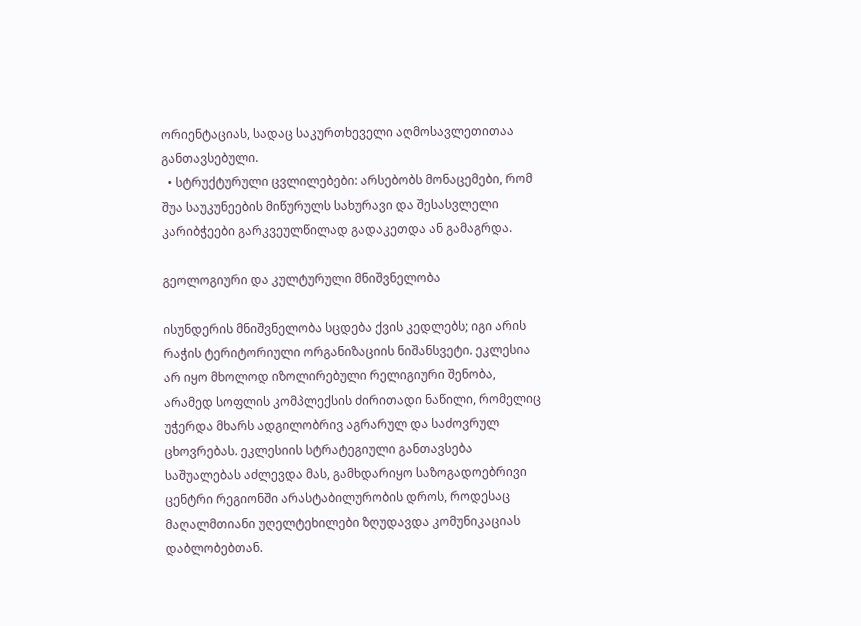ორიენტაციას, სადაც საკურთხეველი აღმოსავლეთითაა განთავსებული.
  • სტრუქტურული ცვლილებები: არსებობს მონაცემები, რომ შუა საუკუნეების მიწურულს სახურავი და შესასვლელი კარიბჭეები გარკვეულწილად გადაკეთდა ან გამაგრდა.

გეოლოგიური და კულტურული მნიშვნელობა

ისუნდერის მნიშვნელობა სცდება ქვის კედლებს; იგი არის რაჭის ტერიტორიული ორგანიზაციის ნიშანსვეტი. ეკლესია არ იყო მხოლოდ იზოლირებული რელიგიური შენობა, არამედ სოფლის კომპლექსის ძირითადი ნაწილი, რომელიც უჭერდა მხარს ადგილობრივ აგრარულ და საძოვრულ ცხოვრებას. ეკლესიის სტრატეგიული განთავსება საშუალებას აძლევდა მას, გამხდარიყო საზოგადოებრივი ცენტრი რეგიონში არასტაბილურობის დროს, როდესაც მაღალმთიანი უღელტეხილები ზღუდავდა კომუნიკაციას დაბლობებთან.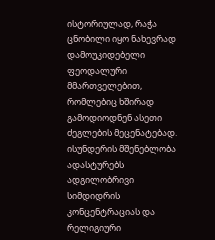ისტორიულად, რაჭა ცნობილი იყო ნახევრად დამოუკიდებელი ფეოდალური მმართველებით, რომლებიც ხშირად გამოდიოდნენ ასეთი ძეგლების მეცენატებად. ისუნდერის მშენებლობა ადასტურებს ადგილობრივი სიმდიდრის კონცენტრაციას და რელიგიური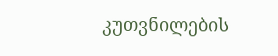კუთვნილების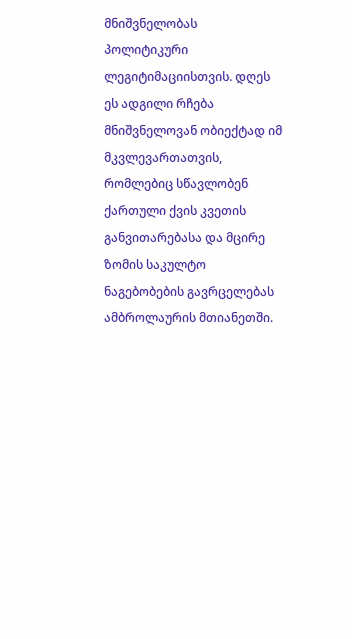მნიშვნელობას პოლიტიკური ლეგიტიმაციისთვის. დღეს ეს ადგილი რჩება მნიშვნელოვან ობიექტად იმ მკვლევართათვის, რომლებიც სწავლობენ ქართული ქვის კვეთის განვითარებასა და მცირე ზომის საკულტო ნაგებობების გავრცელებას ამბროლაურის მთიანეთში.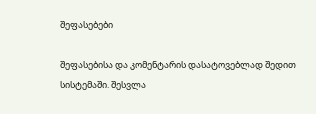შეფასებები

შეფასებისა და კომენტარის დასატოვებლად შედით სისტემაში. შესვლა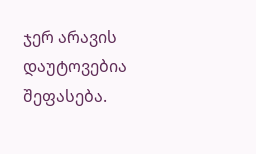ჯერ არავის დაუტოვებია შეფასება.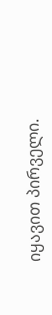იყავით პირველი.